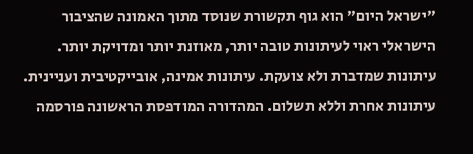"ישראל היום" הוא גוף תקשורת שנוסד מתוך האמונה שהציבור הישראלי ראוי לעיתונות טובה יותר, מאוזנת יותר ומדויקת יותר. עיתונות שמדברת ולא צועקת. עיתונות אמינה, אובייקטיבית ועניינית. עיתונות אחרת וללא תשלום. המהדורה המודפסת הראשונה פורסמה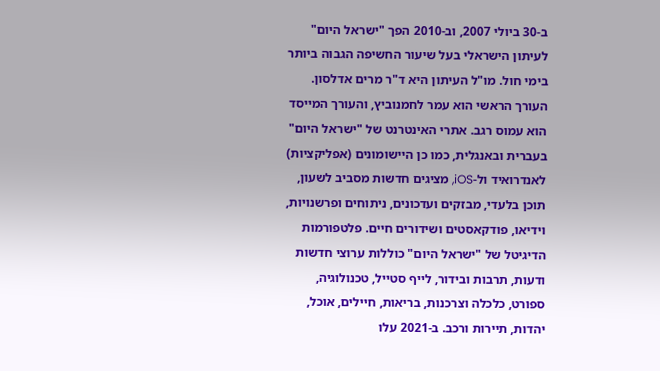ב-30 ביולי 2007, וב-2010 הפך "ישראל היום" לעיתון הישראלי בעל שיעור החשיפה הגבוה ביותר בימי חול. מו"ל העיתון היא ד"ר מרים אדלסון. העורך הראשי הוא עמר לחמנוביץ, והעורך המייסד הוא עמוס רגב. אתרי האינטרנט של "ישראל היום" בעברית ובאנגלית, כמו כן היישומונים (אפליקציות) לאנדרואיד ול-iOS, מציגים חדשות מסביב לשעון, תוכן בלעדי, מבזקים ועדכונים, ניתוחים ופרשנויות, וידיאו, פודקאסטים ושידורים חיים. פלטפורמות הדיגיטל של "ישראל היום" כוללות ערוצי חדשות ודעות, תרבות ובידור, לייף סטייל, טכנולוגיה, ספורט, כלכלה וצרכנות, בריאות, חיילים, אוכל, יהדות, תיירות ורכב. ב-2021 עלו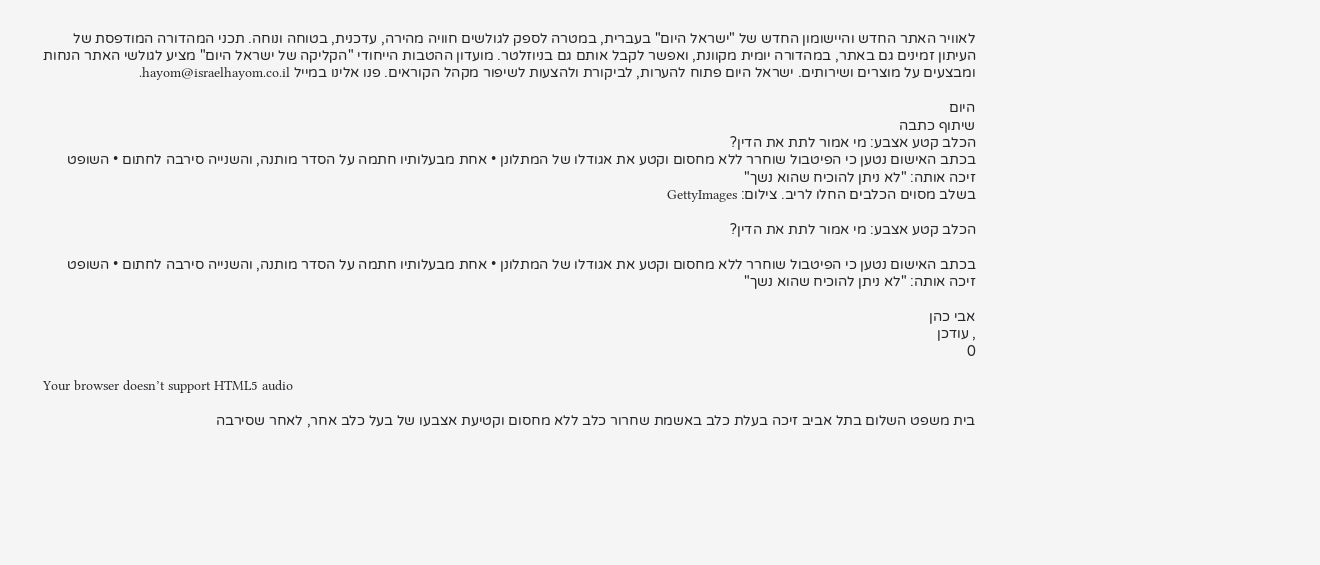לאוויר האתר החדש והיישומון החדש של "ישראל היום" בעברית, במטרה לספק לגולשים חוויה מהירה, עדכנית, בטוחה ונוחה. תכני המהדורה המודפסת של העיתון זמינים גם באתר, במהדורה יומית מקוונת, ואפשר לקבל אותם גם בניוזלטר. מועדון ההטבות הייחודי "הקליקה של ישראל היום" מציע לגולשי האתר הנחות ומבצעים על מוצרים ושירותים. ישראל היום פתוח להערות, לביקורת ולהצעות לשיפור מקהל הקוראים. פנו אלינו במייל hayom@israelhayom.co.il.

היום
שיתוף כתבה
הכלב קטע אצבע: מי אמור לתת את הדין?
בכתב האישום נטען כי הפיטבול שוחרר ללא מחסום וקטע את אגודלו של המתלונן • אחת מבעלותיו חתמה על הסדר מותנה, והשנייה סירבה לחתום • השופט זיכה אותה: "לא ניתן להוכיח שהוא נשך"
בשלב מסוים הכלבים החלו לריב. צילום: GettyImages

הכלב קטע אצבע: מי אמור לתת את הדין?

בכתב האישום נטען כי הפיטבול שוחרר ללא מחסום וקטע את אגודלו של המתלונן • אחת מבעלותיו חתמה על הסדר מותנה, והשנייה סירבה לחתום • השופט זיכה אותה: "לא ניתן להוכיח שהוא נשך"

אבי כהן
, עודכן
0

Your browser doesn’t support HTML5 audio

בית משפט השלום בתל אביב זיכה בעלת כלב באשמת שחרור כלב ללא מחסום וקטיעת אצבעו של בעל כלב אחר, לאחר שסירבה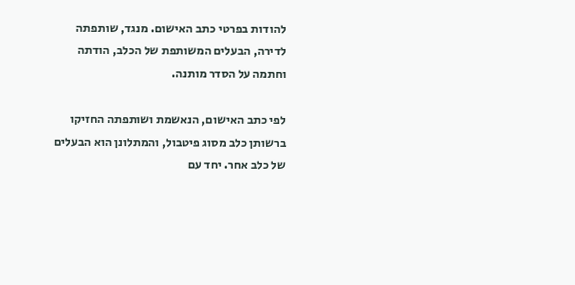להודות בפרטי כתב האישום. מנגד, שותפתה לדירה, הבעלים המשותפת של הכלב, הודתה וחתמה על הסדר מותנה.

לפי כתב האישום, הנאשמת ושותפתה החזיקו ברשותן כלב מסוג פיטבול, והמתלונן הוא הבעלים של כלב אחר. יחד עם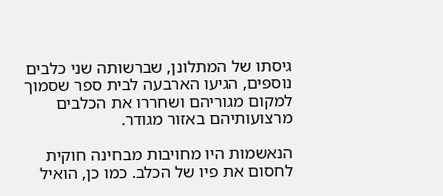גיסתו של המתלונן, שברשותה שני כלבים נוספים, הגיעו הארבעה לבית ספר שסמוך למקום מגוריהם ושחררו את הכלבים מרצועותיהם באזור מגודר.

הנאשמות היו מחויבות מבחינה חוקית לחסום את פיו של הכלב. כמו כן, הואיל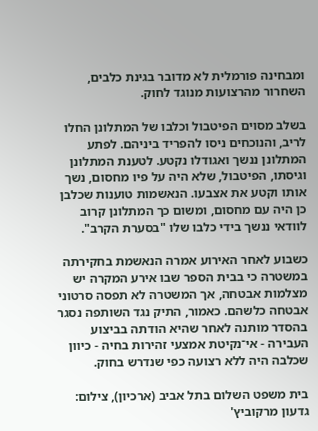ומבחינה פורמלית לא מדובר בגינת כלבים, השחרור מהרצועות מנוגד לחוק.

בשלב מסוים הפיטבול וכלבו של המתלונן החלו לריב, והנוכחים ניסו להפריד ביניהם. לפתע המתלונן ננשך ואגודלו נקטע. לטענת המתלונן וגיסתו, הפיטבול, שלא היה על פיו מחסום, נשך אותו וקטע את אצבעו. הנאשמות טוענות שכלבן כן היה עם מחסום, ומשום כך המתלונן קרוב לוודאי ננשך בידי כלבו שלו "בסערת הקרב".

כשבוע לאחר האירוע אמרה הנאשמת בחקירתה במשטרה כי בבית הספר שבו אירע המקרה יש מצלמות אבטחה, אך המשטרה לא תפסה סרטוני אבטחה כלשהם. כאמור, התיק נגד השותפה נסגר בהסדר מותנה לאחר שהיא הודתה בביצוע העבירה - אי־נקיטת אמצעי זהירות בחיה - כיוון שכלבה היה ללא רצועה כפי שנדרש בחוק.

בית משפט השלום בתל אביב (ארכיון), צילום: גדעון מרקוביץ'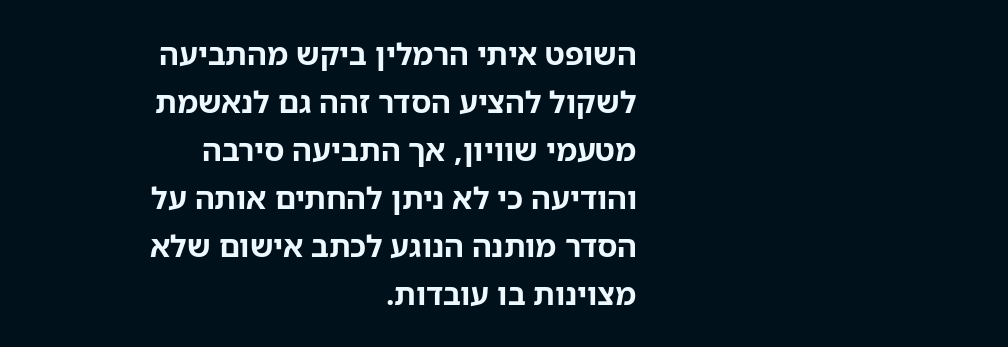השופט איתי הרמלין ביקש מהתביעה לשקול להציע הסדר זהה גם לנאשמת מטעמי שוויון, אך התביעה סירבה והודיעה כי לא ניתן להחתים אותה על הסדר מותנה הנוגע לכתב אישום שלא מצוינות בו עובדות.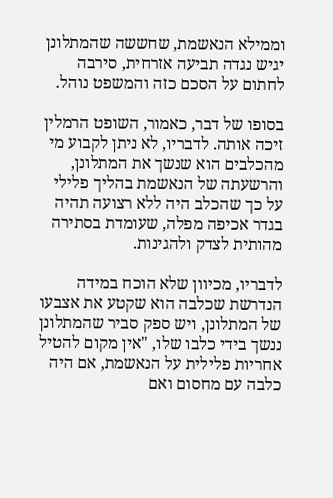וממילא הנאשמת, שחששה שהמתלונן יגיש נגדה תביעה אזרחית, סירבה לחתום על הסכם כזה והמשפט נוהל.

בסופו של דבר, כאמור, השופט הרמלין זיכה אותה. לדבריו, לא ניתן לקבוע מי מהכלבים הוא שנשך את המתלונן, והרשעתה של הנאשמת בהליך פלילי על כך שהכלב היה ללא רצועה תהיה בגדר אכיפה מפלה, שעומדת בסתירה מהותית לצדק ולהגינות.

לדבריו, מכיוון שלא הוכח במידה הנדרשת שכלבה הוא שקטע את אצבעו של המתלונן, ויש ספק סביר שהמתלונן ננשך בידי כלבו שלו, "אין מקום להטיל אחריות פלילית על הנאשמת, אם היה כלבה עם מחסום ואם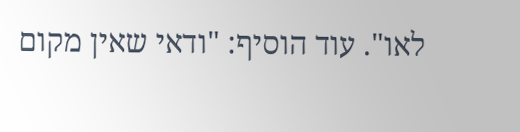לאו". עוד הוסיף: "ודאי שאין מקום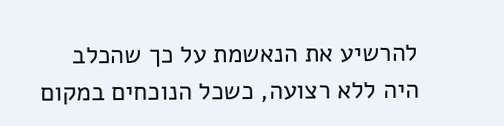להרשיע את הנאשמת על כך שהכלב היה ללא רצועה, כשכל הנוכחים במקום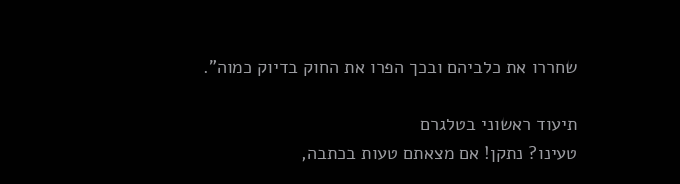שחררו את כלביהם ובכך הפרו את החוק בדיוק כמוה".

תיעוד ראשוני בטלגרם
טעינו? נתקן! אם מצאתם טעות בכתבה,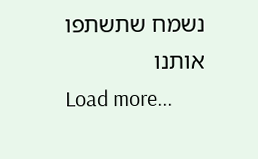נשמח שתשתפו אותנו
Load more...